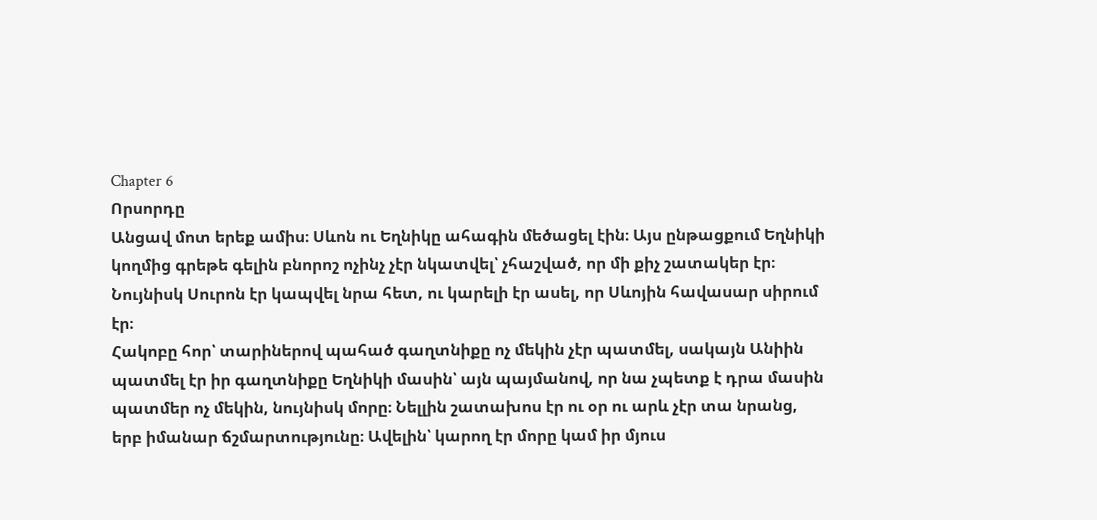Chapter 6
Որսորդը
Անցավ մոտ երեք ամիս։ Սևոն ու Եղնիկը ահագին մեծացել էին։ Այս ընթացքում Եղնիկի կողմից գրեթե գելին բնորոշ ոչինչ չէր նկատվել՝ չհաշված, որ մի քիչ շատակեր էր։ Նույնիսկ Սուրոն էր կապվել նրա հետ, ու կարելի էր ասել, որ Սևոյին հավասար սիրում էր։
Հակոբը հոր՝ տարիներով պահած գաղտնիքը ոչ մեկին չէր պատմել, սակայն Անիին պատմել էր իր գաղտնիքը Եղնիկի մասին՝ այն պայմանով, որ նա չպետք է դրա մասին պատմեր ոչ մեկին, նույնիսկ մորը։ Նելլին շատախոս էր ու օր ու արև չէր տա նրանց, երբ իմանար ճշմարտությունը։ Ավելին՝ կարող էր մորը կամ իր մյուս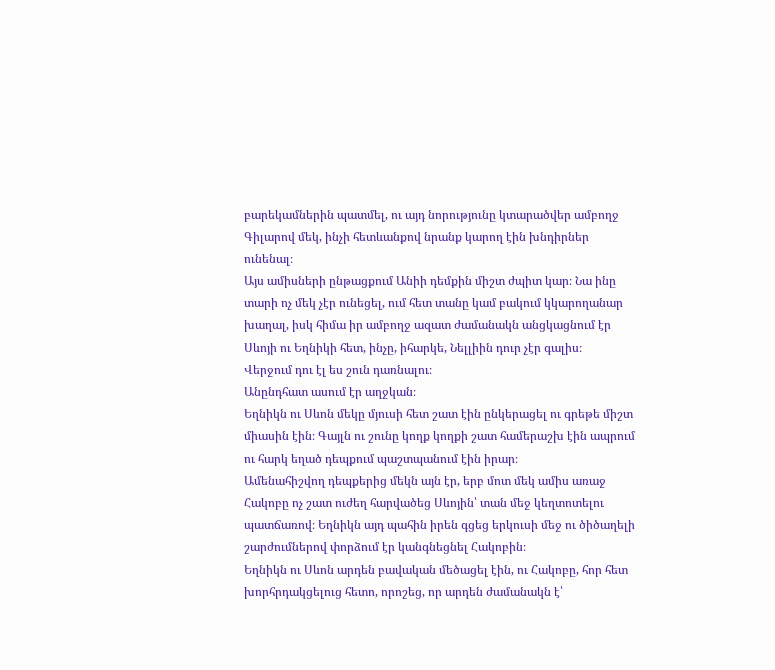բարեկամներին պատմել, ու այդ նորությունը կտարածվեր ամբողջ Գիլարով մեկ, ինչի հետևանքով նրանք կարող էին խնդիրներ ունենալ։
Այս ամիսների ընթացքում Անիի դեմքին միշտ ժպիտ կար։ Նա ինը տարի ոչ մեկ չէր ունեցել, ում հետ տանը կամ բակում կկարողանար խաղալ, իսկ հիմա իր ամբողջ ազատ ժամանակն անցկացնում էր Սևոյի ու Եղնիկի հետ, ինչը, իհարկե, Նելլիին դուր չէր գալիս։
Վերջում դու էլ ես շուն դառնալու։
Անընդհատ ասում էր աղջկան։
Եղնիկն ու Սևոն մեկը մյուսի հետ շատ էին ընկերացել ու գրեթե միշտ միասին էին։ Գայլն ու շունը կողք կողքի շատ համերաշխ էին ապրում ու հարկ եղած դեպքում պաշտպանում էին իրար։
Ամենահիշվող դեպքերից մեկն այն էր, երբ մոտ մեկ ամիս առաջ Հակոբը ոչ շատ ուժեղ հարվածեց Սևոյին՝ տան մեջ կեղտոտելու պատճառով։ Եղնիկն այդ պահին իրեն գցեց երկուսի մեջ ու ծիծաղելի շարժումներով փորձում էր կանգնեցնել Հակոբին։
Եղնիկն ու Սևոն արդեն բավական մեծացել էին, ու Հակոբը, հոր հետ խորհրդակցելուց հետո, որոշեց, որ արդեն ժամանակն է՝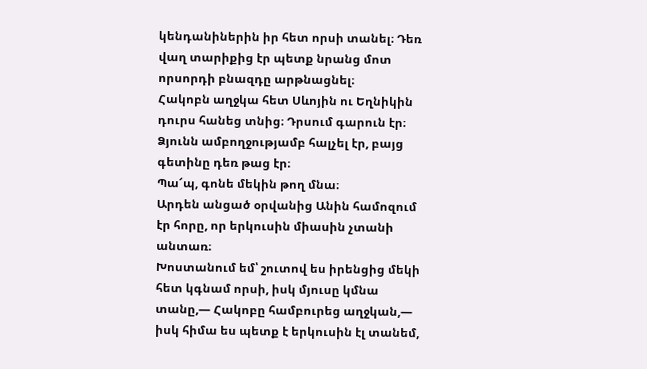կենդանիներին իր հետ որսի տանել։ Դեռ վաղ տարիքից էր պետք նրանց մոտ որսորդի բնազդը արթնացնել։
Հակոբն աղջկա հետ Սևոյին ու Եղնիկին դուրս հանեց տնից։ Դրսում գարուն էր։ Ձյունն ամբողջությամբ հալչել էր, բայց գետինը դեռ թաց էր։
Պա՜պ, գոնե մեկին թող մնա։
Արդեն անցած օրվանից Անին համոզում էր հորը, որ երկուսին միասին չտանի անտառ։
Խոստանում եմ՝ շուտով ես իրենցից մեկի հետ կգնամ որսի, իսկ մյուսը կմնա տանը,— Հակոբը համբուրեց աղջկան,— իսկ հիմա ես պետք է երկուսին էլ տանեմ,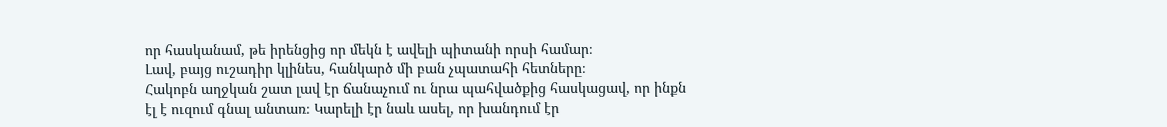որ հասկանամ, թե իրենցից որ մեկն է ավելի պիտանի որսի համար։
Լավ, բայց ուշադիր կլինես, հանկարծ մի բան չպատահի հետները։
Հակոբն աղջկան շատ լավ էր ճանաչում ու նրա պահվածքից հասկացավ, որ ինքն էլ է ուզում գնալ անտառ։ Կարելի էր նաև ասել, որ խանդում էր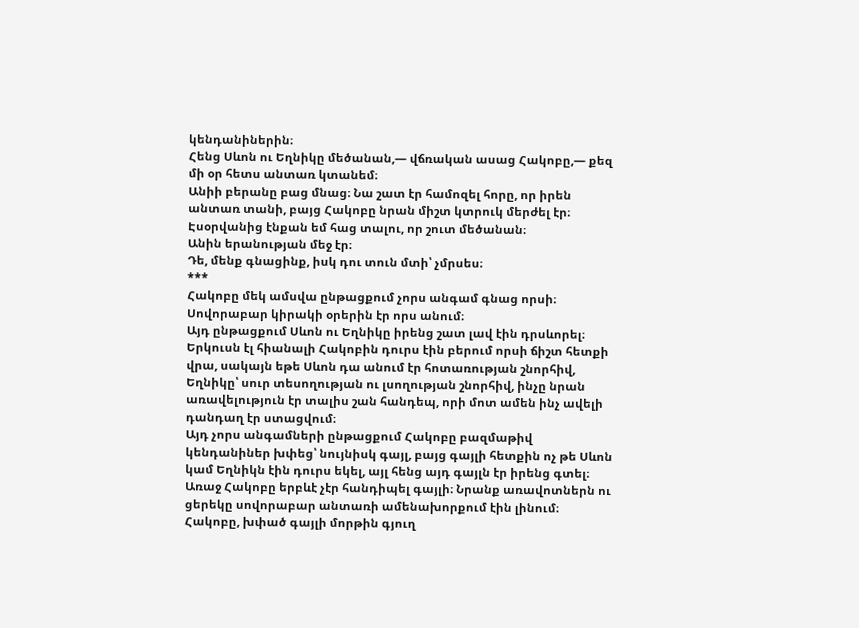կենդանիներին։
Հենց Սևոն ու Եղնիկը մեծանան,— վճռական ասաց Հակոբը,— քեզ մի օր հետս անտառ կտանեմ։
Անիի բերանը բաց մնաց։ Նա շատ էր համոզել հորը, որ իրեն անտառ տանի, բայց Հակոբը նրան միշտ կտրուկ մերժել էր։
Էսօրվանից էնքան եմ հաց տալու, որ շուտ մեծանան։
Անին երանության մեջ էր։
Դե, մենք գնացինք, իսկ դու տուն մտի՝ չմրսես։
***
Հակոբը մեկ ամսվա ընթացքում չորս անգամ գնաց որսի։ Սովորաբար կիրակի օրերին էր որս անում։
Այդ ընթացքում Սևոն ու Եղնիկը իրենց շատ լավ էին դրսևորել։ Երկուսն էլ հիանալի Հակոբին դուրս էին բերում որսի ճիշտ հետքի վրա, սակայն եթե Սևոն դա անում էր հոտառության շնորհիվ, Եղնիկը՝ սուր տեսողության ու լսողության շնորհիվ, ինչը նրան առավելություն էր տալիս շան հանդեպ, որի մոտ ամեն ինչ ավելի դանդաղ էր ստացվում։
Այդ չորս անգամների ընթացքում Հակոբը բազմաթիվ կենդանիներ խփեց՝ նույնիսկ գայլ, բայց գայլի հետքին ոչ թե Սևոն կամ Եղնիկն էին դուրս եկել, այլ հենց այդ գայլն էր իրենց գտել։
Առաջ Հակոբը երբևէ չէր հանդիպել գայլի։ Նրանք առավոտներն ու ցերեկը սովորաբար անտառի ամենախորքում էին լինում։
Հակոբը, խփած գայլի մորթին գյուղ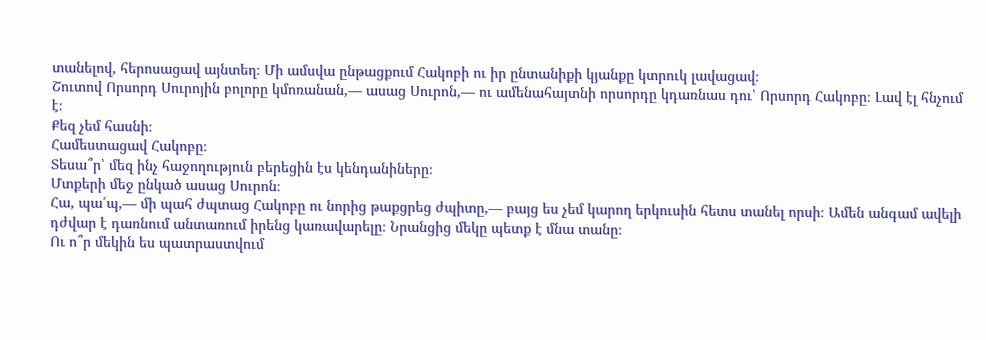տանելով, հերոսացավ այնտեղ։ Մի ամսվա ընթացքում Հակոբի ու իր ընտանիքի կյանքը կտրուկ լավացավ։
Շուտով Որսորդ Սուրոյին բոլորը կմոռանան,— ասաց Սուրոն,— ու ամենահայտնի որսորդը կդառնաս դու՝ Որսորդ Հակոբը։ Լավ էլ հնչում է։
Քեզ չեմ հասնի։
Համեստացավ Հակոբը։
Տեսա՞ր՝ մեզ ինչ հաջողություն բերեցին էս կենդանիները։
Մտքերի մեջ ընկած ասաց Սուրոն։
Հա, պա՛պ,— մի պահ ժպտաց Հակոբը ու նորից թաքցրեց ժպիտը,— բայց ես չեմ կարող երկուսին հետս տանել որսի։ Ամեն անգամ ավելի դժվար է դառնում անտառում իրենց կառավարելը։ Նրանցից մեկը պետք է մնա տանը։
Ու ո՞ր մեկին ես պատրաստվում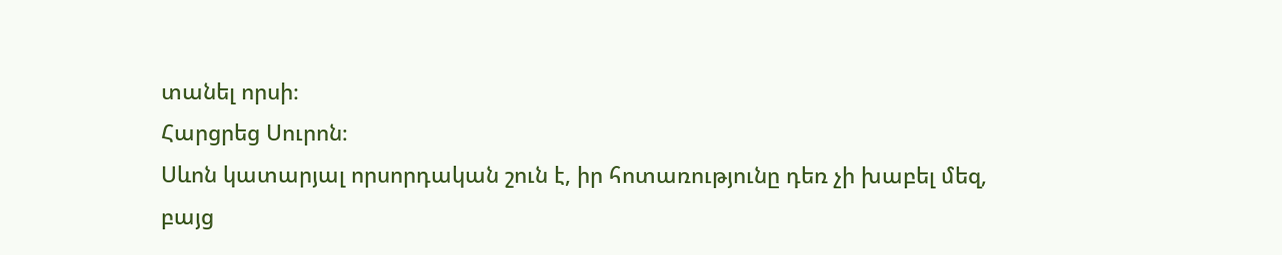տանել որսի։
Հարցրեց Սուրոն։
Սևոն կատարյալ որսորդական շուն է, իր հոտառությունը դեռ չի խաբել մեզ, բայց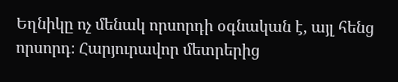Եղնիկը ոչ մենակ որսորդի օգնական է, այլ հենց որսորդ։ Հարյուրավոր մետրերից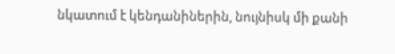նկատում է կենդանիներին, նույնիսկ մի քանի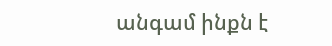անգամ ինքն է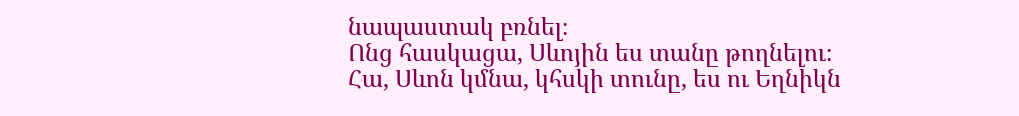նապաստակ բռնել։
Ոնց հասկացա, Սևոյին ես տանը թողնելու։
Հա, Սևոն կմնա, կհսկի տունը, ես ու Եղնիկն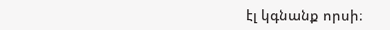էլ կգնանք որսի։